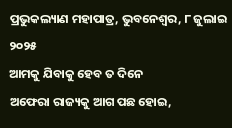ପ୍ରଭୁକଲ୍ୟାଣ ମହାପାତ୍ର, ଭୁବନେଶ୍ୱର, ୮ ଜୁଲାଇ ୨୦୨୫
ଆମକୁ ଯିବାକୁ ହେବ ତ ଦିନେ
ଅଫେରା ରାଜ୍ୟକୁ ଆଗ ପଛ ହୋଇ,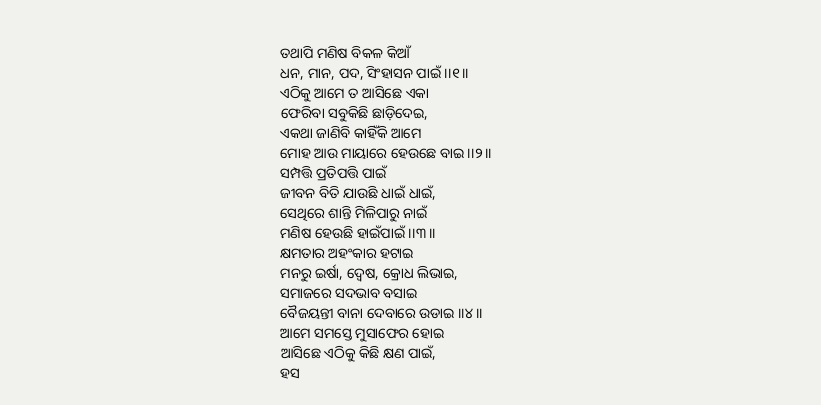ତଥାପି ମଣିଷ ବିକଳ କିଆଁ
ଧନ, ମାନ, ପଦ, ସିଂହାସନ ପାଇଁ ।।୧।।
ଏଠିକୁ ଆମେ ତ ଆସିଛେ ଏକା
ଫେରିବା ସବୁକିଛି ଛାଡ଼ିଦେଇ,
ଏକଥା ଜାଣିବି କାହିଁକି ଆମେ
ମୋହ ଆଉ ମାୟାରେ ହେଉଛେ ବାଇ ।।୨।।
ସମ୍ପତ୍ତି ପ୍ରତିପତ୍ତି ପାଇଁ
ଜୀବନ ବିତି ଯାଉଛି ଧାଇଁ ଧାଇଁ,
ସେଥିରେ ଶାନ୍ତି ମିଳିପାରୁ ନାଇଁ
ମଣିଷ ହେଉଛି ହାଇଁପାଇଁ ।।୩।।
କ୍ଷମତାର ଅହଂକାର ହଟାଇ
ମନରୁ ଇର୍ଷା, ଦ୍ୱେଷ, କ୍ରୋଧ ଲିଭାଇ,
ସମାଜରେ ସଦଭାବ ବସାଇ
ବୈଜୟନ୍ତୀ ବାନା ଦେବାରେ ଉଡାଇ ।।୪।।
ଆମେ ସମସ୍ତେ ମୁସାଫେର ହୋଇ
ଆସିଛେ ଏଠିକୁ କିଛି କ୍ଷଣ ପାଇଁ,
ହସ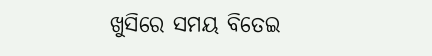ଖୁସିରେ ସମୟ ବିତେଇ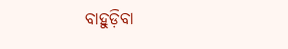ବାହୁଡ଼ିବା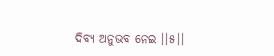ଦିବ୍ୟ ଅନୁଭବ ନେଇ ।।୫।।